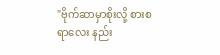"ဗိုက်ဆာမှာစိုးလို့ စားစရာလေး နည်း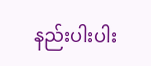နည်းပါးပါး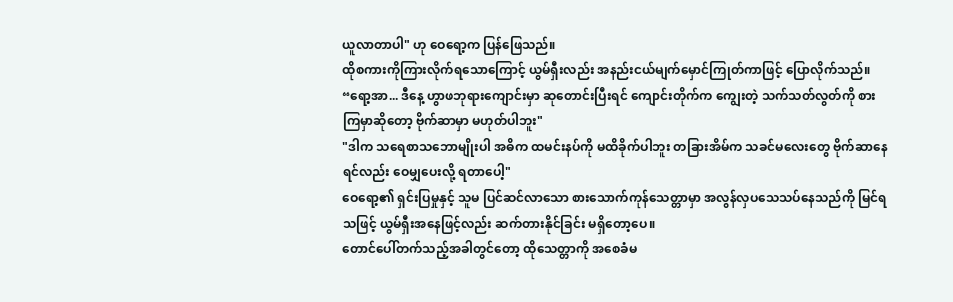ယူလာတာပါ" ဟု ဝေရော့က ပြန်ဖြေသည်။
ထိုစကားကိုကြားလိုက်ရသောကြောင့် ယွမ်ရှီးလည်း အနည်းငယ်မျက်မှောင်ကြုတ်ကာဖြင့် ပြောလိုက်သည်။
“ရော့အာ... ဒီနေ့ ဟွာဖဘုရားကျောင်းမှာ ဆုတောင်းပြီးရင် ကျောင်းတိုက်က ကျွေးတဲ့ သက်သတ်လွတ်ကို စားကြမှာဆိုတော့ ဗိုက်ဆာမှာ မဟုတ်ပါဘူး"
"ဒါက သရေစာသဘောမျိုးပါ အဓိက ထမင်းနပ်ကို မထိခိုက်ပါဘူး တခြားအိမ်က သခင်မလေးတွေ ဗိုက်ဆာနေရင်လည်း ဝေမျှပေးလို့ ရတာပေါ့"
ဝေရော့၏ ရှင်းပြမှုနှင့် သူမ ပြင်ဆင်လာသော စားသောက်ကုန်သေတ္တာမှာ အလွန်လှပသေသပ်နေသည်ကို မြင်ရသဖြင့် ယွမ်ရှီးအနေဖြင့်လည်း ဆက်တားနိုင်ခြင်း မရှိတော့ပေ။
တောင်ပေါ်တက်သည့်အခါတွင်တော့ ထိုသေတ္တာကို အစေခံမ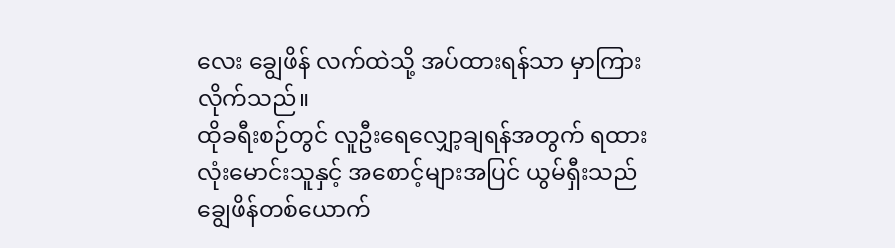လေး ချွေဖိန် လက်ထဲသို့ အပ်ထားရန်သာ မှာကြားလိုက်သည်။
ထိုခရီးစဉ်တွင် လူဦးရေလျှော့ချရန်အတွက် ရထားလုံးမောင်းသူနှင့် အစောင့်များအပြင် ယွမ်ရှီးသည် ချွေဖိန်တစ်ယောက်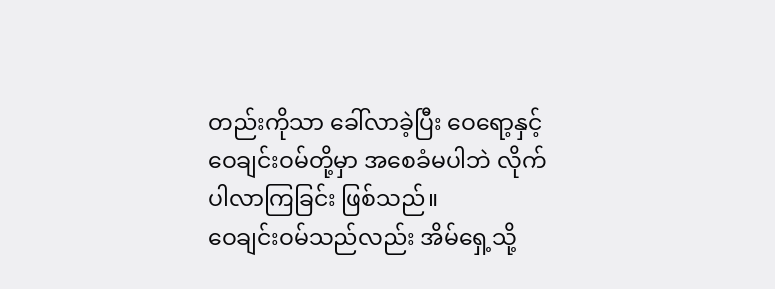တည်းကိုသာ ခေါ်လာခဲ့ပြီး ဝေရော့နှင့် ဝေချင်းဝမ်တို့မှာ အစေခံမပါဘဲ လိုက်ပါလာကြခြင်း ဖြစ်သည်။
ဝေချင်းဝမ်သည်လည်း အိမ်ရှေ့သို့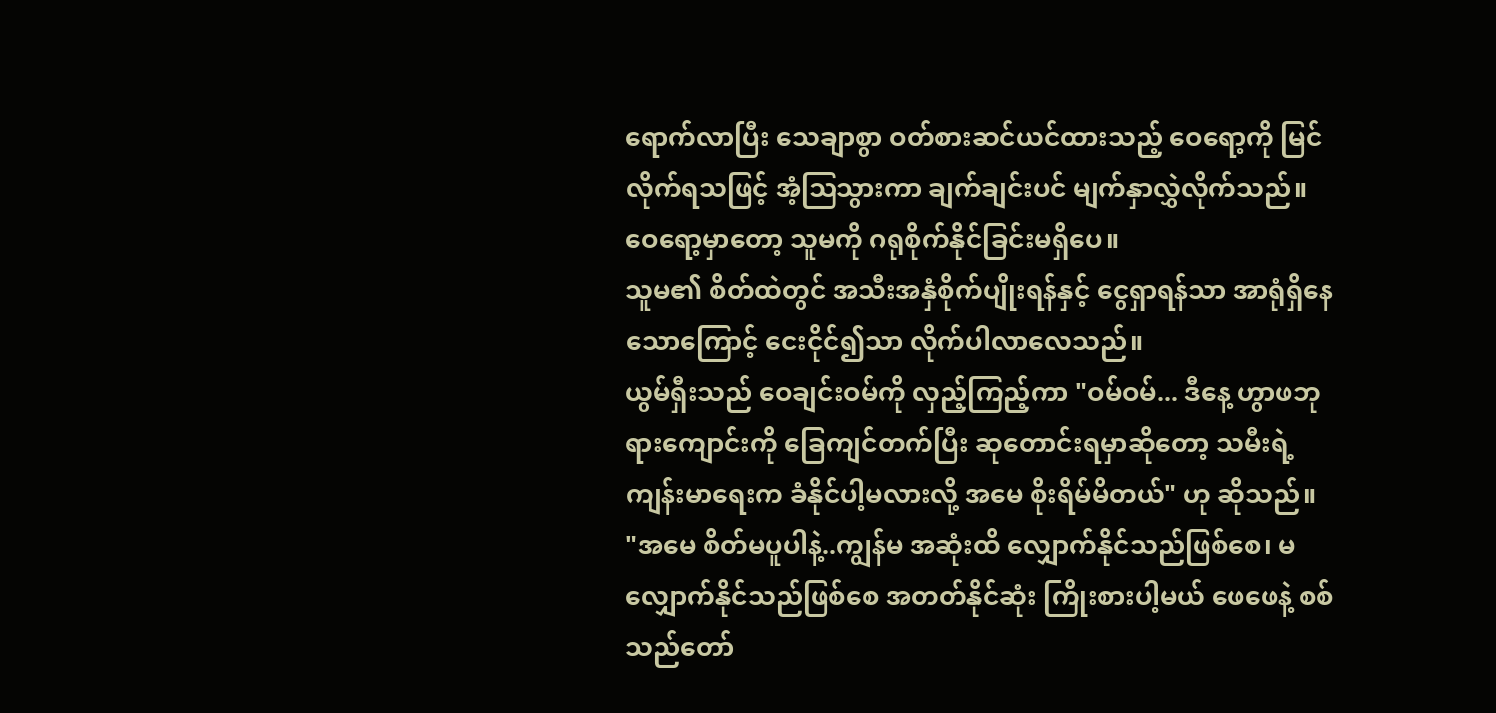ရောက်လာပြီး သေချာစွာ ဝတ်စားဆင်ယင်ထားသည့် ဝေရော့ကို မြင်လိုက်ရသဖြင့် အံ့ဩသွားကာ ချက်ချင်းပင် မျက်နှာလွှဲလိုက်သည်။
ဝေရော့မှာတော့ သူမကို ဂရုစိုက်နိုင်ခြင်းမရှိပေ။
သူမ၏ စိတ်ထဲတွင် အသီးအနှံစိုက်ပျိုးရန်နှင့် ငွေရှာရန်သာ အာရုံရှိနေသောကြောင့် ငေးငိုင်၍သာ လိုက်ပါလာလေသည်။
ယွမ်ရှီးသည် ဝေချင်းဝမ်ကို လှည့်ကြည့်ကာ "ဝမ်ဝမ်... ဒီနေ့ ဟွာဖဘုရားကျောင်းကို ခြေကျင်တက်ပြီး ဆုတောင်းရမှာဆိုတော့ သမီးရဲ့ ကျန်းမာရေးက ခံနိုင်ပါ့မလားလို့ အမေ စိုးရိမ်မိတယ်" ဟု ဆိုသည်။
"အမေ စိတ်မပူပါနဲ့..ကျွန်မ အဆုံးထိ လျှောက်နိုင်သည်ဖြစ်စေ၊ မလျှောက်နိုင်သည်ဖြစ်စေ အတတ်နိုင်ဆုံး ကြိုးစားပါ့မယ် ဖေဖေနဲ့ စစ်သည်တော်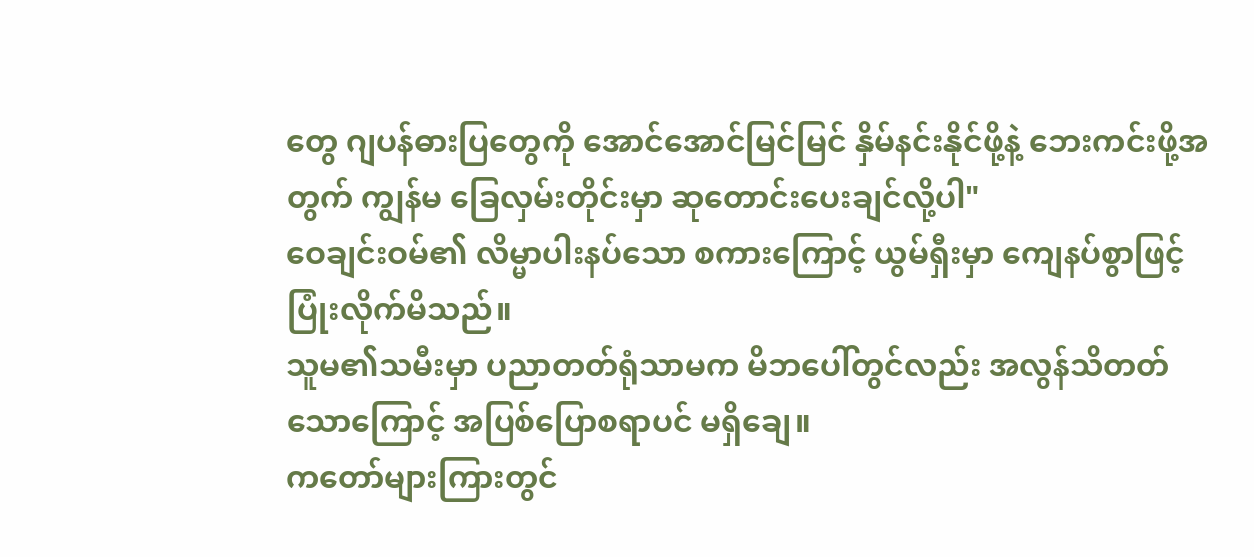တွေ ဂျပန်ဓားပြတွေကို အောင်အောင်မြင်မြင် နှိမ်နင်းနိုင်ဖို့နဲ့ ဘေးကင်းဖို့အတွက် ကျွန်မ ခြေလှမ်းတိုင်းမှာ ဆုတောင်းပေးချင်လို့ပါ"
ဝေချင်းဝမ်၏ လိမ္မာပါးနပ်သော စကားကြောင့် ယွမ်ရှီးမှာ ကျေနပ်စွာဖြင့် ပြုံးလိုက်မိသည်။
သူမ၏သမီးမှာ ပညာတတ်ရုံသာမက မိဘပေါ်တွင်လည်း အလွန်သိတတ်သောကြောင့် အပြစ်ပြောစရာပင် မရှိချေ။
ကတော်များကြားတွင်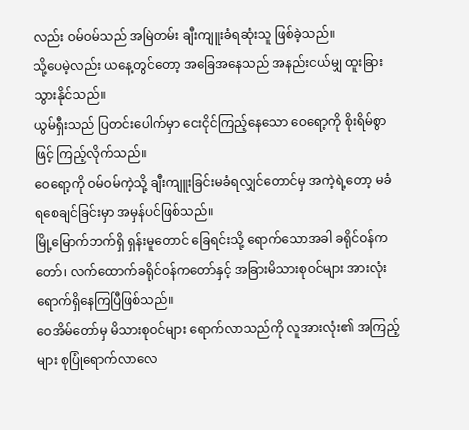လည်း ဝမ်ဝမ်သည် အမြဲတမ်း ချီးကျူးခံရဆုံးသူ ဖြစ်ခဲ့သည်။
သို့ပေမဲ့လည်း ယနေ့တွင်တော့ အခြေအနေသည် အနည်းငယ်မျှ ထူးခြားသွားနိုင်သည်။
ယွမ်ရှီးသည် ပြတင်းပေါက်မှာ ငေးငိုင်ကြည့်နေသော ဝေရော့ကို စိုးရိမ်စွာဖြင့် ကြည့်လိုက်သည်။
ဝေရော့ကို ဝမ်ဝမ်ကဲ့သို့ ချီးကျူးခြင်းမခံရလျှင်တောင်မှ အကဲ့ရဲ့တော့ မခံရစေချင်ခြင်းမှာ အမှန်ပင်ဖြစ်သည်။
မြို့မြောက်ဘက်ရှိ ရှန်းမူတောင် ခြေရင်းသို့ ရောက်သောအခါ ခရိုင်ဝန်ကတော်၊ လက်ထောက်ခရိုင်ဝန်ကတော်နှင့် အခြားမိသားစုဝင်များ အားလုံး ရောက်ရှိနေကြပြီဖြစ်သည်။
ဝေအိမ်တော်မှ မိသားစုဝင်များ ရောက်လာသည်ကို လူအားလုံး၏ အကြည့်များ စုပြုံရောက်လာလေ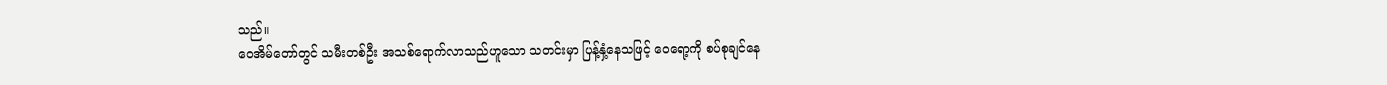သည်။
ဝေအိမ်တော်တွင် သမီးတစ်ဦး အသစ်ရောက်လာသည်ဟူသော သတင်းမှာ ပြန့်နှံ့နေသဖြင့် ဝေရော့ကို စပ်စုချင်နေ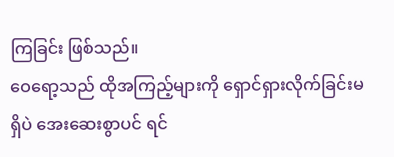ကြခြင်း ဖြစ်သည်။
ဝေရော့သည် ထိုအကြည့်များကို ရှောင်ရှားလိုက်ခြင်းမရှိပဲ အေးဆေးစွာပင် ရင်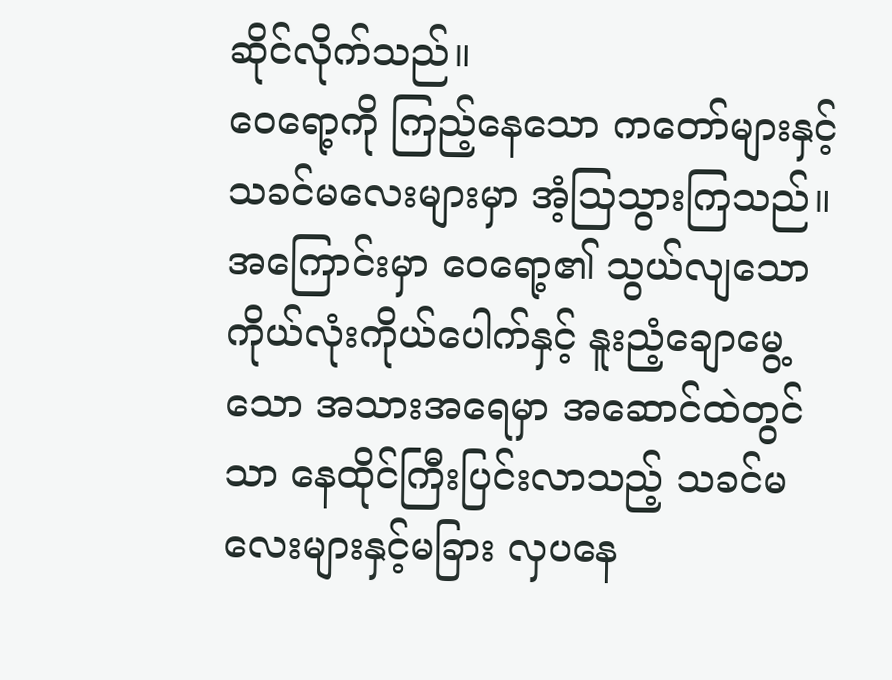ဆိုင်လိုက်သည်။
ဝေရော့ကို ကြည့်နေသော ကတော်များနှင့် သခင်မလေးများမှာ အံ့သြသွားကြသည်။
အကြောင်းမှာ ဝေရော့၏ သွယ်လျသော ကိုယ်လုံးကိုယ်ပေါက်နှင့် နူးညံ့ချောမွေ့သော အသားအရေမှာ အဆောင်ထဲတွင်သာ နေထိုင်ကြီးပြင်းလာသည့် သခင်မလေးများနှင့်မခြား လှပနေ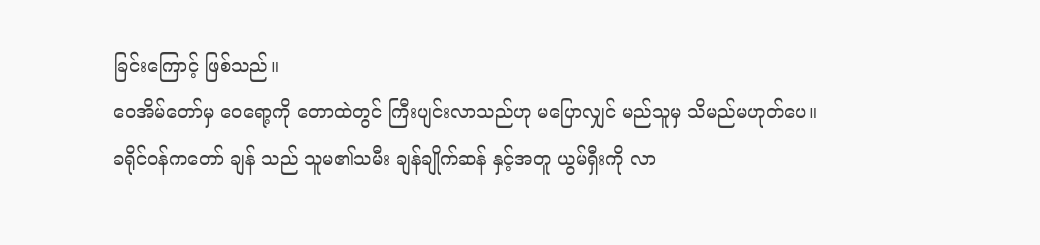ခြင်းကြောင့် ဖြစ်သည်။
ဝေအိမ်တော်မှ ဝေရော့ကို တောထဲတွင် ကြီးပျင်းလာသည်ဟု မပြောလျှင် မည်သူမှ သိမည်မဟုတ်ပေ။
ခရိုင်ဝန်ကတော် ချန် သည် သူမ၏သမီး ချန်ချိုက်ဆန် နှင့်အတူ ယွမ်ရှီးကို လာ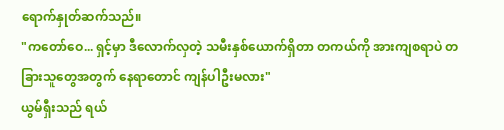ရောက်နှုတ်ဆက်သည်။
"ကတော်ဝေ... ရှင့်မှာ ဒီလောက်လှတဲ့ သမီးနှစ်ယောက်ရှိတာ တကယ်ကို အားကျစရာပဲ တခြားသူတွေအတွက် နေရာတောင် ကျန်ပါဦးမလား"
ယွမ်ရှီးသည် ရယ်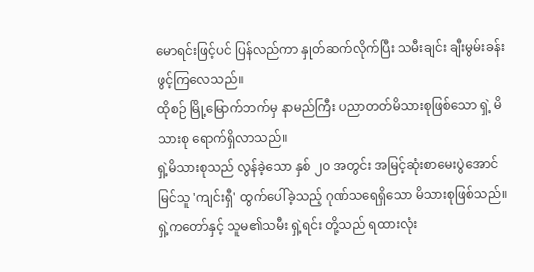မောရင်းဖြင့်ပင် ပြန်လည်ကာ နှုတ်ဆက်လိုက်ပြီး သမီးချင်း ချီးမွမ်းခန်း ဖွင့်ကြလေသည်။
ထိုစဉ် မြို့မြောက်ဘက်မှ နာမည်ကြီး ပညာတတ်မိသားစုဖြစ်သော ရှဲ့ မိသားစု ရောက်ရှိလာသည်။
ရှဲ့မိသားစုသည် လွန်ခဲ့သော နှစ် ၂၀ အတွင်း အမြင့်ဆုံးစာမေးပွဲအောင်မြင်သူ 'ကျင်းရှီ' ထွက်ပေါ်ခဲ့သည့် ဂုဏ်သရေရှိသော မိသားစုဖြစ်သည်။
ရှဲ့ကတော်နှင့် သူမ၏သမီး ရှဲ့ရင်း တို့သည် ရထားလုံး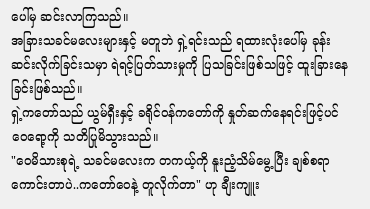ပေါ်မှ ဆင်းလာကြသည်။
အခြားသခင်မလေးများနှင့် မတူဘဲ ရှဲ့ရင်းသည် ရထားလုံးပေါ်မှ ခုန်းဆင်းလိုက်ခြင်းသမှာ ရဲရင့်ပြတ်သားမှုကို ပြသခြင်းဖြစ်သဖြင့် ထူးခြားနေခြင်းဖြစ်သည်။
ရှဲ့ကတော်သည် ယွမ်ရှီးနှင့် ခရိုင်ဝန်ကတော်ကို နှုတ်ဆက်နေရင်းဖြင့်ပင် ဝေရော့ကို သတိပြုမိသွားသည်။
"ဝေမိသားစုရဲ့ သခင်မလေးက တကယ့်ကို နူးညံ့သိမ်မွေ့ပြီး ချစ်စရာကောင်းတာပဲ..ကတော်ဝေနဲ့ တူလိုက်တာ" ဟု ချီးကျူး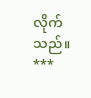လိုက်သည်။
***